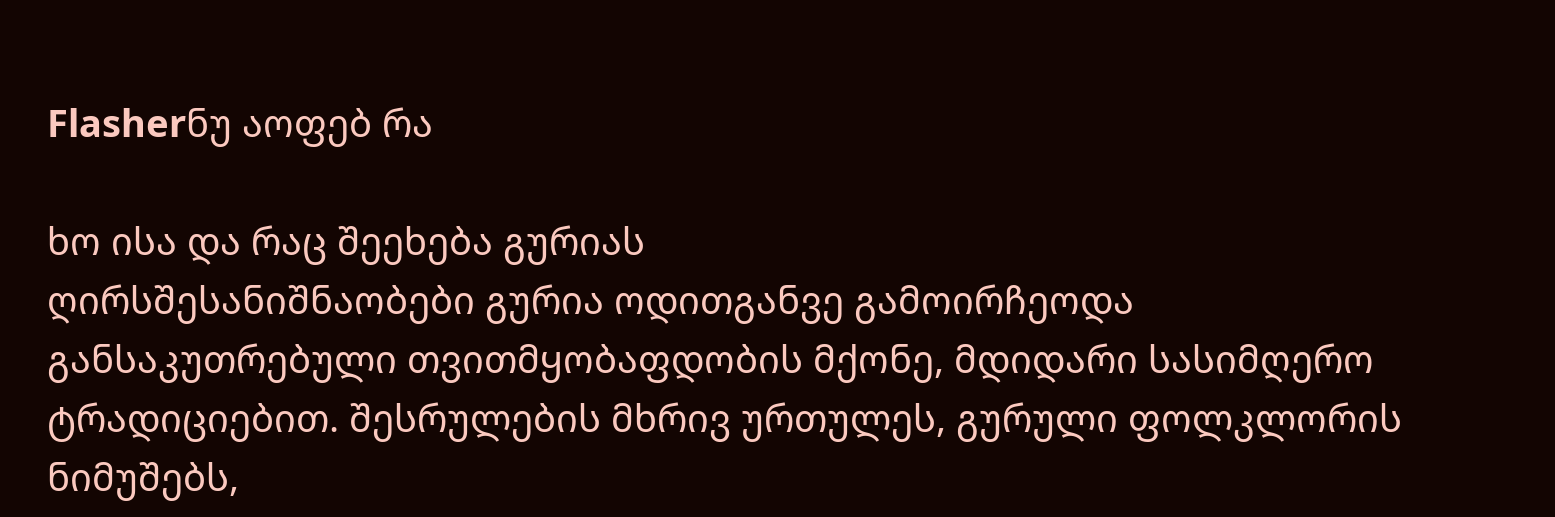Flasherნუ აოფებ რა

ხო ისა და რაც შეეხება გურიას
ღირსშესანიშნაობები გურია ოდითგანვე გამოირჩეოდა განსაკუთრებული თვითმყობაფდობის მქონე, მდიდარი სასიმღერო ტრადიციებით. შესრულების მხრივ ურთულეს, გურული ფოლკლორის ნიმუშებს,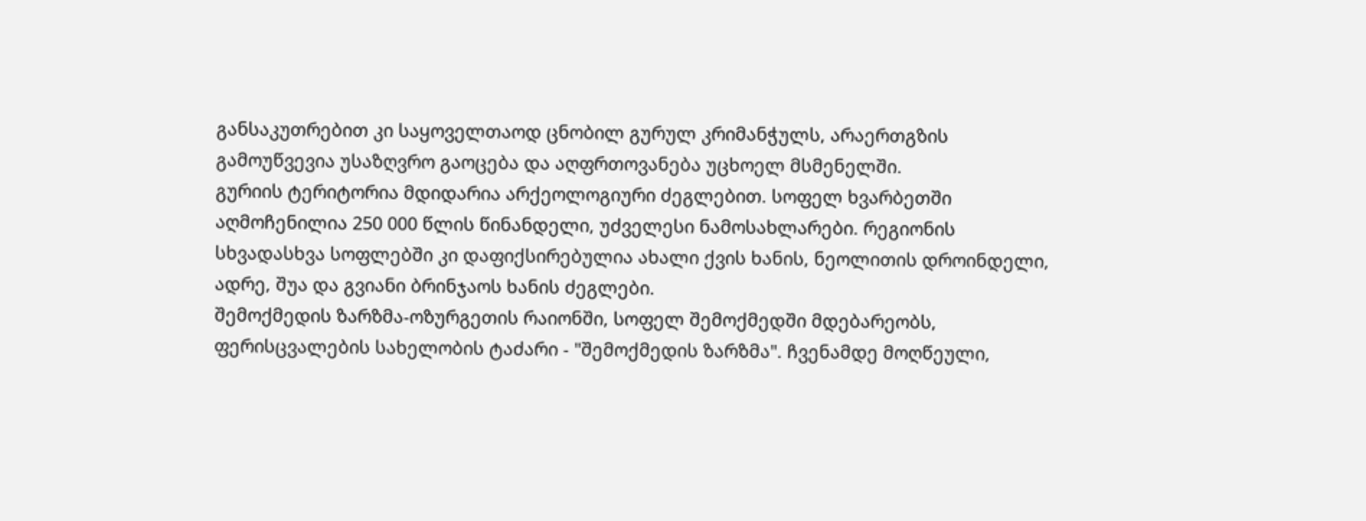განსაკუთრებით კი საყოველთაოდ ცნობილ გურულ კრიმანჭულს, არაერთგზის გამოუწვევია უსაზღვრო გაოცება და აღფრთოვანება უცხოელ მსმენელში.
გურიის ტერიტორია მდიდარია არქეოლოგიური ძეგლებით. სოფელ ხვარბეთში აღმოჩენილია 250 000 წლის წინანდელი, უძველესი ნამოსახლარები. რეგიონის სხვადასხვა სოფლებში კი დაფიქსირებულია ახალი ქვის ხანის, ნეოლითის დროინდელი, ადრე, შუა და გვიანი ბრინჯაოს ხანის ძეგლები.
შემოქმედის ზარზმა-ოზურგეთის რაიონში, სოფელ შემოქმედში მდებარეობს, ფერისცვალების სახელობის ტაძარი - "შემოქმედის ზარზმა". ჩვენამდე მოღწეული,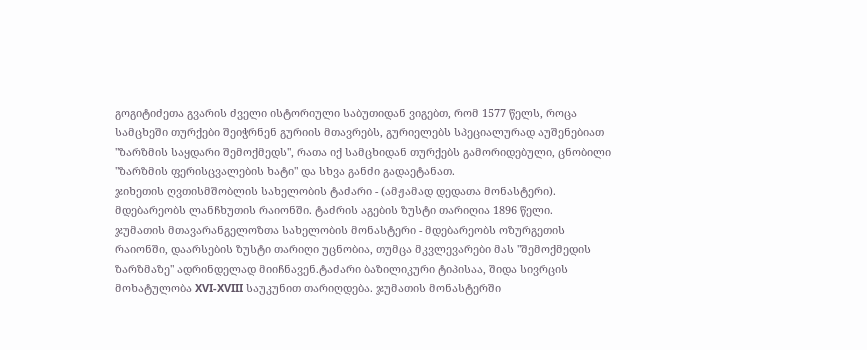გოგიტიძეთა გვარის ძველი ისტორიული საბუთიდან ვიგებთ, რომ 1577 წელს, როცა სამცხეში თურქები შეიჭრნენ გურიის მთავრებს, გურიელებს სპეციალურად აუშენებიათ "ზარზმის საყდარი შემოქმედს", რათა იქ სამცხიდან თურქებს გამორიდებული, ცნობილი "ზარზმის ფერისცვალების ხატი" და სხვა განძი გადაეტანათ.
ჯიხეთის ღვთისმშობლის სახელობის ტაძარი - (ამჟამად დედათა მონასტერი). მდებარეობს ლანჩხუთის რაიონში. ტაძრის აგების ზუსტი თარიღია 1896 წელი.
ჯუმათის მთავარანგელოზთა სახელობის მონასტერი - მდებარეობს ოზურგეთის რაიონში, დაარსების ზუსტი თარიღი უცნობია, თუმცა მკვლევარები მას "შემოქმედის ზარზმაზე" ადრინდელად მიიჩნავენ.ტაძარი ბაზილიკური ტიპისაა, შიდა სივრცის მოხატულობა XVI-XVIII საუკუნით თარიღდება. ჯუმათის მონასტერში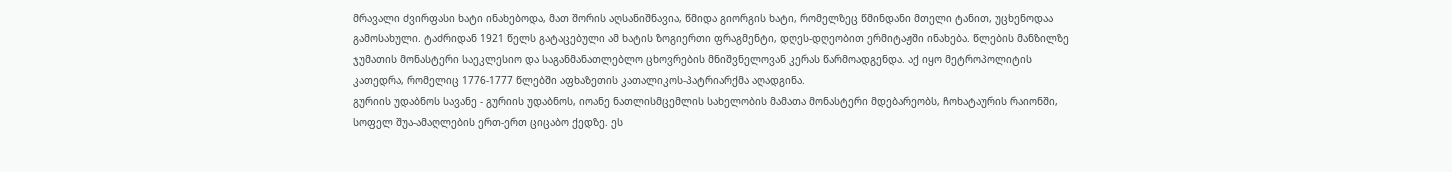მრავალი ძვირფასი ხატი ინახებოდა, მათ შორის აღსანიშნავია, წმიდა გიორგის ხატი, რომელზეც წმინდანი მთელი ტანით, უცხენოდაა გამოსახული. ტაძრიდან 1921 წელს გატაცებული ამ ხატის ზოგიერთი ფრაგმენტი, დღეს-დღეობით ერმიტაჟში ინახება. წლების მანზილზე ჯუმათის მონასტერი საეკლესიო და საგანმანათლებლო ცხოვრების მნიშვნელოვან კერას წარმოადგენდა. აქ იყო მეტროპოლიტის კათედრა, რომელიც 1776-1777 წლებში აფხაზეთის კათალიკოს-პატრიარქმა აღადგინა.
გურიის უდაბნოს სავანე - გურიის უდაბნოს, იოანე ნათლისმცემლის სახელობის მამათა მონასტერი მდებარეობს, ჩოხატაურის რაიონში, სოფელ შუა-ამაღლების ერთ-ერთ ციცაბო ქედზე. ეს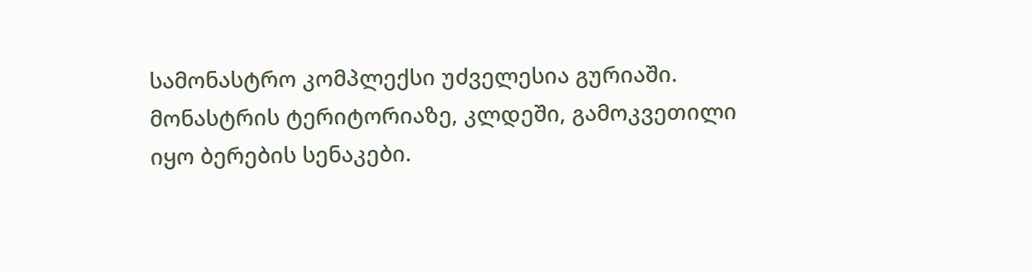სამონასტრო კომპლექსი უძველესია გურიაში. მონასტრის ტერიტორიაზე, კლდეში, გამოკვეთილი იყო ბერების სენაკები.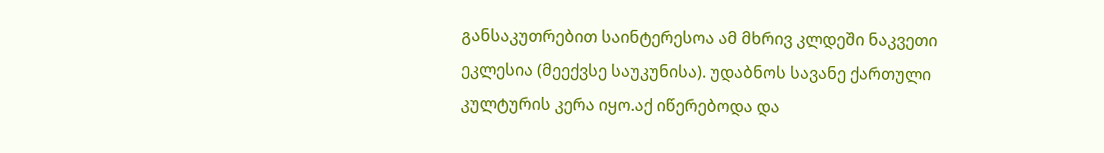განსაკუთრებით საინტერესოა ამ მხრივ კლდეში ნაკვეთი ეკლესია (მეექვსე საუკუნისა). უდაბნოს სავანე ქართული კულტურის კერა იყო.აქ იწერებოდა და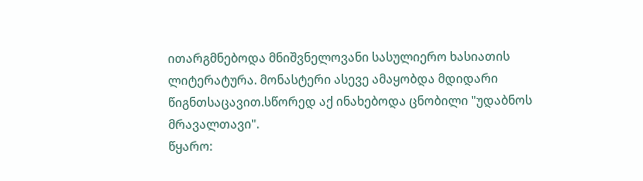ითარგმნებოდა მნიშვნელოვანი სასულიერო ხასიათის ლიტერატურა. მონასტერი ასევე ამაყობდა მდიდარი წიგნთსაცავით.სწორედ აქ ინახებოდა ცნობილი "უდაბნოს მრავალთავი".
წყარო: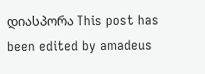დიასპორა This post has been edited by amadeus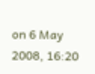on 6 May 2008, 16:20